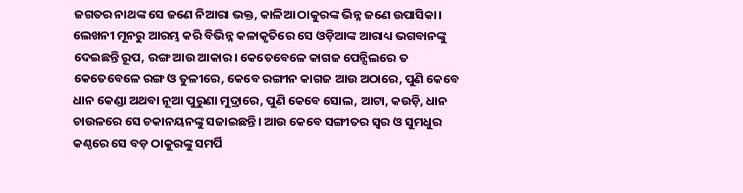ଜଗତର ନାଥଙ୍କ ସେ ଜଣେ ନିଆରା ଭକ୍ତ, କାଳିଆ ଠାକୁରଙ୍କ ଭିନ୍ନ ଜଣେ ଉପାସିକା। ଲେଖନୀ ମୂନରୁ ଆରମ୍ଭ କରି ବିଭିନ୍ନ କଳାକୃତିରେ ସେ ଓଡ଼ିଆଙ୍କ ଆରାଧ୍ୟ ଭଗବାନଙ୍କୁ ଦେଇଛନ୍ତି ରୂପ, ରଙ୍ଗ ଆଉ ଆକାର। କେତେବେଳେ କାଗଜ ପେନ୍ସିଲରେ ତ କେତେବେଳେ ରଙ୍ଗ ଓ ତୁଳୀରେ, କେବେ ରଙ୍ଗୀନ କାଗଜ ଆଉ ଅଠାରେ, ପୁଣି କେବେ ଧାନ କେଣ୍ଡା ଅଥବା ନୂଆ ପୁରୁଣା ମୁଦ୍ରାରେ, ପୁଣି କେବେ ସୋଲ, ଆଟା, କଉଡ଼ି, ଧାନ ଚାଉଳରେ ସେ ଚକାନୟନଙ୍କୁ ସଜାଇଛନ୍ତି। ଆଉ କେବେ ସଙ୍ଗୀତର ସ୍ଵର ଓ ସୁମଧୁର କଣ୍ଠରେ ସେ ବଡ଼ ଠାକୁରଙ୍କୁ ସମର୍ପି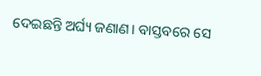ଦେଇଛନ୍ତି ଅର୍ଘ୍ୟ ଜଣାଣ। ବାସ୍ତବରେ ସେ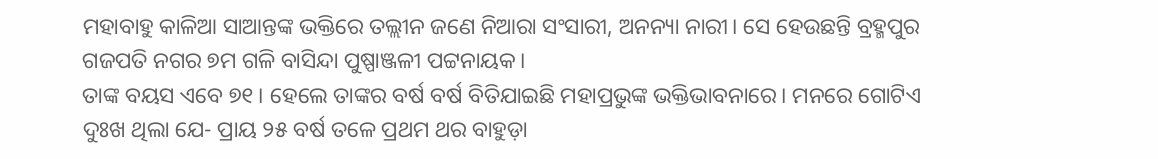ମହାବାହୁ କାଳିଆ ସାଆନ୍ତଙ୍କ ଭକ୍ତିରେ ତଲ୍ଲୀନ ଜଣେ ନିଆରା ସଂସାରୀ, ଅନନ୍ୟା ନାରୀ। ସେ ହେଉଛନ୍ତି ବ୍ରହ୍ମପୁର ଗଜପତି ନଗର ୭ମ ଗଳି ବାସିନ୍ଦା ପୁଷ୍ପାଞ୍ଜଳୀ ପଟ୍ଟନାୟକ।
ତାଙ୍କ ବୟସ ଏବେ ୭୧। ହେଲେ ତାଙ୍କର ବର୍ଷ ବର୍ଷ ବିତିଯାଇଛି ମହାପ୍ରଭୁଙ୍କ ଭକ୍ତିଭାବନାରେ। ମନରେ ଗୋଟିଏ ଦୁଃଖ ଥିଲା ଯେ- ପ୍ରାୟ ୨୫ ବର୍ଷ ତଳେ ପ୍ରଥମ ଥର ବାହୁଡ଼ା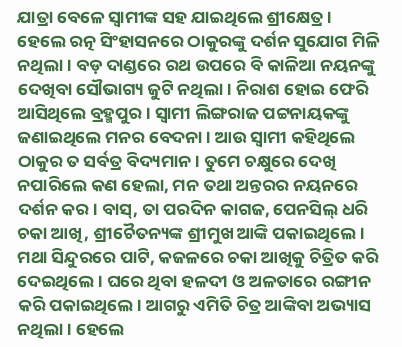ଯାତ୍ରା ବେଳେ ସ୍ଵାମୀଙ୍କ ସହ ଯାଇଥିଲେ ଶ୍ରୀକ୍ଷେତ୍ର। ହେଲେ ରତ୍ନ ସିଂହାସନରେ ଠାକୁରଙ୍କୁ ଦର୍ଶନ ସୁଯୋଗ ମିଳି ନଥିଲା। ବଡ଼ ଦାଣ୍ଡରେ ରଥ ଉପରେ ବି କାଳିଆ ନୟନଙ୍କୁ ଦେଖିବା ସୌଭାଗ୍ୟ ଜୁଟି ନଥିଲା। ନିରାଶ ହୋଇ ଫେରି ଆସିଥିଲେ ବ୍ରହ୍ମପୁର। ସ୍ଵାମୀ ଲିଙ୍ଗରାଜ ପଟ୍ଟନାୟକଙ୍କୁ ଜଣାଇଥିଲେ ମନର ବେଦନା। ଆଉ ସ୍ବାମୀ କହିଥିଲେ ଠାକୁର ତ ସର୍ବତ୍ର ବିଦ୍ୟମାନ। ତୁମେ ଚକ୍ଷୁରେ ଦେଖି ନପାରିଲେ କଣ ହେଲା, ମନ ତଥା ଅନ୍ତରର ନୟନରେ ଦର୍ଶନ କର। ବାସ୍, ତା ପରଦିନ କାଗଜ, ପେନସିଲ୍ ଧରି ଚକା ଆଖି, ଶ୍ରୀଚୈତନ୍ୟଙ୍କ ଶ୍ରୀମୁଖ ଆଙ୍କି ପକାଇଥିଲେ। ମଥା ସିନ୍ଦୁରରେ ପାଟି, କଜଳରେ ଚକା ଆଖିକୁ ଚିତ୍ରିତ କରି ଦେଇଥିଲେ। ଘରେ ଥିବା ହଳଦୀ ଓ ଅଳତାରେ ରଙ୍ଗୀନ କରି ପକାଇଥିଲେ। ଆଗରୁ ଏମିତି ଚିତ୍ର ଆଙ୍କିବା ଅଭ୍ୟାସ ନଥିଲା। ହେଲେ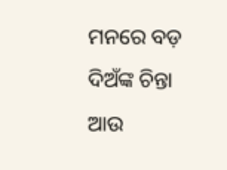ମନରେ ବଡ଼ ଦିଅଁଙ୍କ ଚିନ୍ତା ଆଉ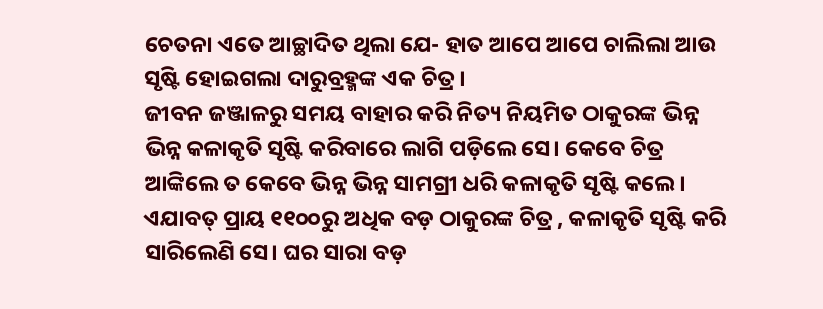ଚେତନା ଏତେ ଆଚ୍ଛାଦିତ ଥିଲା ଯେ- ହାତ ଆପେ ଆପେ ଚାଲିଲା ଆଉ ସୃଷ୍ଟି ହୋଇଗଲା ଦାରୁବ୍ରହ୍ମଙ୍କ ଏକ ଚିତ୍ର।
ଜୀବନ ଜଞ୍ଜାଳରୁ ସମୟ ବାହାର କରି ନିତ୍ୟ ନିୟମିତ ଠାକୁରଙ୍କ ଭିନ୍ନ ଭିନ୍ନ କଳାକୃତି ସୃଷ୍ଟି କରିବାରେ ଲାଗି ପଡ଼ିଲେ ସେ। କେବେ ଚିତ୍ର ଆଙ୍କିଲେ ତ କେବେ ଭିନ୍ନ ଭିନ୍ନ ସାମଗ୍ରୀ ଧରି କଳାକୃତି ସୃଷ୍ଟି କଲେ। ଏଯାବତ୍ ପ୍ରାୟ ୧୧୦୦ରୁ ଅଧିକ ବଡ଼ ଠାକୁରଙ୍କ ଚିତ୍ର , କଳାକୃତି ସୃଷ୍ଟି କରି ସାରିଲେଣି ସେ। ଘର ସାରା ବଡ଼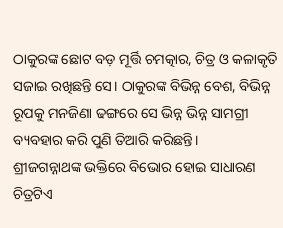ଠାକୁରଙ୍କ ଛୋଟ ବଡ଼ ମୂର୍ତ୍ତି ଚମତ୍କାର, ଚିତ୍ର ଓ କଳାକୃତି ସଜାଇ ରଖିଛନ୍ତି ସେ। ଠାକୁରଙ୍କ ବିଭିନ୍ନ ବେଶ, ବିଭିନ୍ନ ରୂପକୁ ମନଜିଣା ଢଙ୍ଗରେ ସେ ଭିନ୍ନ ଭିନ୍ନ ସାମଗ୍ରୀ ବ୍ୟବହାର କରି ପୁଣି ତିଆରି କରିଛନ୍ତି।
ଶ୍ରୀଜଗନ୍ନାଥଙ୍କ ଭକ୍ତିରେ ବିଭୋର ହୋଇ ସାଧାରଣ ଚିତ୍ରଟିଏ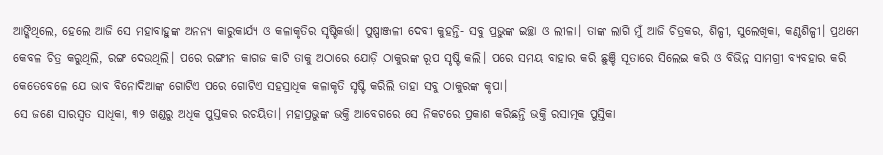ଆଙ୍କିଥିଲେ, ହେଲେ ଆଜି ସେ ମହାବାହୁଙ୍କ ଅନନ୍ୟ କାରୁକାର୍ଯ୍ୟ ଓ କଳାକୃତିର ସୃଷ୍ଟିକର୍ତ୍ତା। ପୁଷ୍ପାଞ୍ଜଳୀ ଦେବୀ କୁହନ୍ତି- ସବୁ ପ୍ରଭୁଙ୍କ ଇଚ୍ଛା ଓ ଲୀଳା। ତାଙ୍କ ଲାଗି ମୁଁ ଆଜି ଚିତ୍ରକର, ଶିଳ୍ପୀ, ସୁଲେଖିକା, କଣ୍ଠଶିଳ୍ପୀ। ପ୍ରଥମେ କେବଳ ଚିତ୍ର କରୁଥିଲି, ରଙ୍ଗ ଦେଉଥିଲି। ପରେ ରଙ୍ଗୀନ କାଗଜ କାଟି ତାକୁ ଅଠାରେ ଯୋଡ଼ି ଠାକୁରଙ୍କ ରୂପ ସୃଷ୍ଟି କଲି। ପରେ ସମୟ ବାହାର କରି ଛୁଞ୍ଚି ସୂତାରେ ସିଲେଇ କରି ଓ ବିଭିନ୍ନ ସାମଗ୍ରୀ ବ୍ୟବହାର କରି କେତେବେଳେ ଯେ ଭାବ ବିନୋଦିଆଙ୍କ ଗୋଟିଏ ପରେ ଗୋଟିଏ ସହସ୍ରାଧିକ କଳାକୃତି ସୃଷ୍ଟି କରିଲି ତାହା ସବୁ ଠାକୁରଙ୍କ କୃପା।
ସେ ଜଣେ ସାରସ୍ବତ ସାଧିକା, ୩୨ ଖଣ୍ଡରୁ ଅଧିକ ପୁସ୍ତକର ରଚୟିତା। ମହାପ୍ରଭୁଙ୍କ ଭକ୍ତି ଆବେଗରେ ସେ ନିକଟରେ ପ୍ରକାଶ କରିଛନ୍ତି ଭକ୍ତି ରସାତ୍ମକ ପୁସ୍ତିକା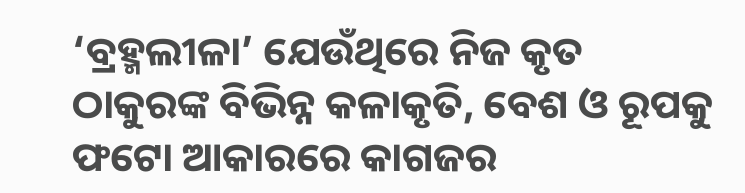‘ବ୍ରହ୍ମଲୀଳା’ ଯେଉଁଥିରେ ନିଜ କୃତ ଠାକୁରଙ୍କ ବିଭିନ୍ନ କଳାକୃତି, ବେଶ ଓ ରୂପକୁ ଫଟୋ ଆକାରରେ କାଗଜର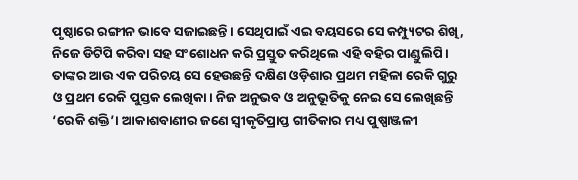ପୃଷ୍ଠାରେ ରଙ୍ଗୀନ ଭାବେ ସଜାଇଛନ୍ତି। ସେଥିପାଇଁ ଏଇ ବୟସରେ ସେ କମ୍ପ୍ୟୁଟର ଶିଖି, ନିଜେ ଡିଟିପି କରିବା ସହ ସଂଶୋଧନ କରି ପ୍ରସ୍ତୁତ କରିଥିଲେ ଏହି ବହିର ପାଣ୍ଡୁଲିପି। ତାଙ୍କର ଆଉ ଏକ ପରିଚୟ ସେ ହେଉଛନ୍ତି ଦକ୍ଷିଣ ଓଡ଼ିଶାର ପ୍ରଥମ ମହିଳା ରେକି ଗୁରୁ ଓ ପ୍ରଥମ ରେକି ପୁସ୍ତକ ଲେଖିକା। ନିଜ ଅନୁଭବ ଓ ଅନୁଭୂତିକୁ ନେଇ ସେ ଲେଖିଛନ୍ତି ‘ରେକି ଶକ୍ତି’। ଆକାଶବାଣୀର ଜଣେ ସ୍ବୀକୃତିପ୍ରାପ୍ତ ଗୀତିକାର ମଧ୍ୟ ପୁଷ୍ପାଞ୍ଜଳୀ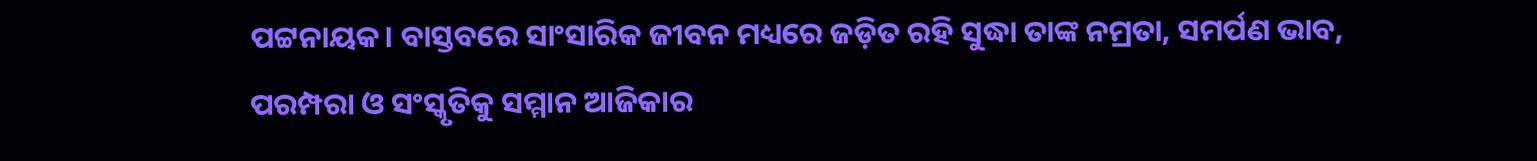ପଟ୍ଟନାୟକ। ବାସ୍ତବରେ ସାଂସାରିକ ଜୀବନ ମଧ୍ୟରେ ଜଡ଼ିତ ରହି ସୁଦ୍ଧା ତାଙ୍କ ନମ୍ରତା, ସମର୍ପଣ ଭାବ, ପରମ୍ପରା ଓ ସଂସ୍କୃତିକୁ ସମ୍ମାନ ଆଜିକାର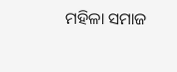ମହିଳା ସମାଜ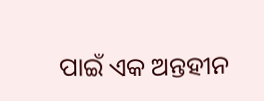ପାଇଁ ଏକ ଅନ୍ତହୀନ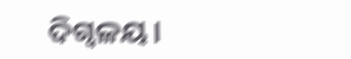ଦିଗ୍ବଳୟ।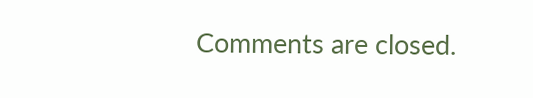Comments are closed.